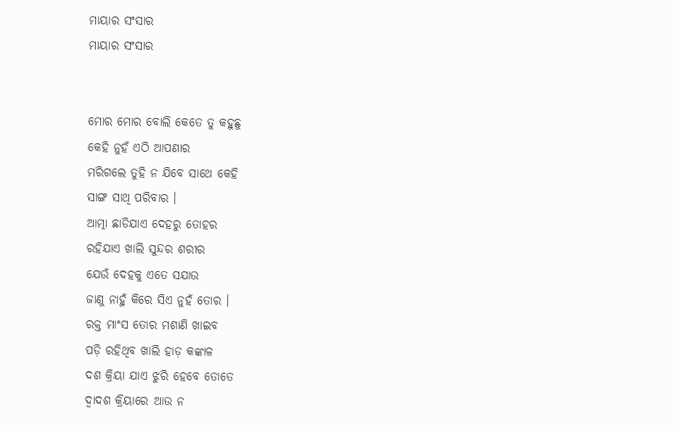ମାୟାର ସଂସାର
ମାୟାର ସଂସାର


ମୋର ମୋର ବୋଲି କେତେ ତୁ କହୁଛୁ
କେହି ନୁହଁ ଏଠି ଆପଣାର
ମରିଗଲେ ତୁହି ନ ଯିବେ ସାଥେ କେହି
ସାଙ୍ଗ ସାଥି ପରିବାର ।
ଆତ୍ମା ଛାଡିଯାଏ ଦେହରୁ ତୋହର
ରହିଯାଏ ଖାଲି ସୁନ୍ଦର ଶରୀର
ଯେଉଁ ଦେହକୁ ଏତେ ସଯାଉ
ଜାଣୁ ନାହୁଁ କିରେ ସିଏ ନୁହଁ ତୋର ।
ରକ୍ତ ମାଂସ ତୋର ମଶାଣି ଖାଇବ
ପଡ଼ି ରହିଥିବ ଖାଲି ହାଡ଼ କଙ୍କାଳ
ଦଶ କ୍ରିୟା ଯାଏ ଝୁରି ହେବେ ତୋତେ
ଦ୍ବାଦଶ କ୍ରିୟାରେ ଆଉ ନ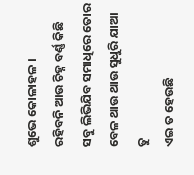ଶୁଭେ କୋଳାହଳ ।
ରହିବନି ଆଉ ଚିହ୍ନ ବର୍ଣ୍ଣ କିଛି
ସବୁ ଲିଭିଯିବ ସମାଧିରେ ତୋର
ବେଳ ଥାଉ ଥାଉ ସୁଧୁରି ଯାଆ ତୁ
ଏଇ ତ ହେଉଛି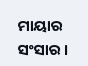ମାୟାର ସଂସାର ।